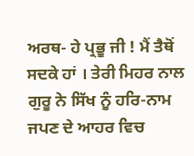ਅਰਥ- ਹੇ ਪ੍ਰਭੂ ਜੀ ! ਮੈਂ ਤੈਥੋਂ ਸਦਕੇ ਹਾਂ । ਤੇਰੀ ਮਿਹਰ ਨਾਲ ਗੁਰੂ ਨੇ ਸਿੱਖ ਨੂੰ ਹਰਿ-ਨਾਮ ਜਪਣ ਦੇ ਆਹਰ ਵਿਚ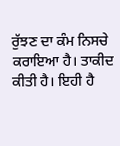ਰੁੱਝਣ ਦਾ ਕੰਮ ਨਿਸਚੇ ਕਰਾਇਆ ਹੈ। ਤਾਕੀਦ ਕੀਤੀ ਹੈ। ਇਹੀ ਹੈ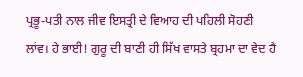ਪ੍ਰਭੂ-ਪਤੀ ਨਾਲ ਜੀਵ ਇਸਤ੍ਰੀ ਦੇ ਵਿਆਹ ਦੀ ਪਹਿਲੀ ਸੋਹਣੀ ਲਾਂਵ। ਹੇ ਭਾਈ! ਗੁਰੂ ਦੀ ਬਾਣੀ ਹੀ ਸਿੱਖ ਵਾਸਤੇ ਬ੍ਰਹਮਾ ਦਾ ਵੇਦ ਹੈ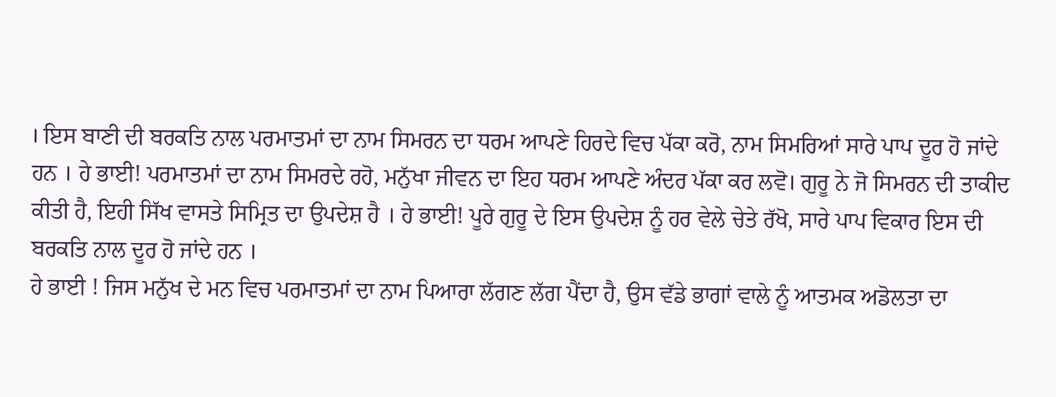। ਇਸ ਬਾਣੀ ਦੀ ਬਰਕਤਿ ਨਾਲ ਪਰਮਾਤਮਾਂ ਦਾ ਨਾਮ ਸਿਮਰਨ ਦਾ ਧਰਮ ਆਪਣੇ ਹਿਰਦੇ ਵਿਚ ਪੱਕਾ ਕਰੋ, ਨਾਮ ਸਿਮਰਿਆਂ ਸਾਰੇ ਪਾਪ ਦੂਰ ਹੋ ਜਾਂਦੇ ਹਨ । ਹੇ ਭਾਈ! ਪਰਮਾਤਮਾਂ ਦਾ ਨਾਮ ਸਿਮਰਦੇ ਰਹੋ, ਮਨੁੱਖਾ ਜੀਵਨ ਦਾ ਇਹ ਧਰਮ ਆਪਣੇ ਅੰਦਰ ਪੱਕਾ ਕਰ ਲਵੋ। ਗੁਰੂ ਨੇ ਜੋ ਸਿਮਰਨ ਦੀ ਤਾਕੀਦ ਕੀਤੀ ਹੈ, ਇਹੀ ਸਿੱਖ ਵਾਸਤੇ ਸਿਮ੍ਰਿਤ ਦਾ ਉਪਦੇਸ਼ ਹੈ । ਹੇ ਭਾਈ! ਪੂਰੇ ਗੁਰੂ ਦੇ ਇਸ ਉਪਦੇਸ਼ ਨੂੰ ਹਰ ਵੇਲੇ ਚੇਤੇ ਰੱਖੋ, ਸਾਰੇ ਪਾਪ ਵਿਕਾਰ ਇਸ ਦੀ ਬਰਕਤਿ ਨਾਲ ਦੂਰ ਹੋ ਜਾਂਦੇ ਹਨ ।
ਹੇ ਭਾਈ ! ਜਿਸ ਮਨੁੱਖ ਦੇ ਮਨ ਵਿਚ ਪਰਮਾਤਮਾਂ ਦਾ ਨਾਮ ਪਿਆਰਾ ਲੱਗਣ ਲੱਗ ਪੈਂਦਾ ਹੈ, ਉਸ ਵੱਡੇ ਭਾਗਾਂ ਵਾਲੇ ਨੂੰ ਆਤਮਕ ਅਡੋਲਤਾ ਦਾ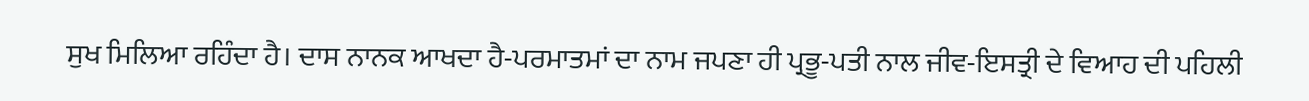ਸੁਖ ਮਿਲਿਆ ਰਹਿੰਦਾ ਹੈ। ਦਾਸ ਨਾਨਕ ਆਖਦਾ ਹੈ-ਪਰਮਾਤਮਾਂ ਦਾ ਨਾਮ ਜਪਣਾ ਹੀ ਪ੍ਰਭੂ-ਪਤੀ ਨਾਲ ਜੀਵ-ਇਸਤ੍ਰੀ ਦੇ ਵਿਆਹ ਦੀ ਪਹਿਲੀ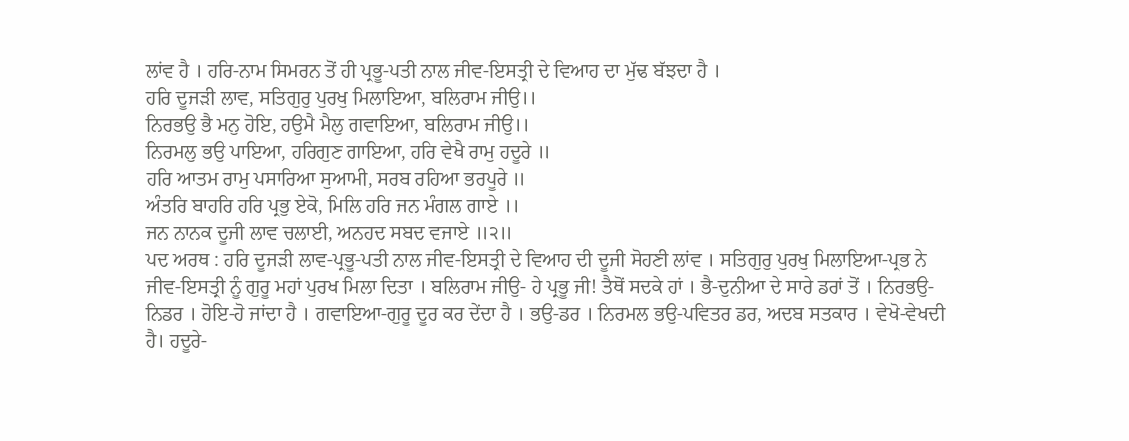ਲਾਂਵ ਹੈ । ਹਰਿ-ਨਾਮ ਸਿਮਰਨ ਤੋਂ ਹੀ ਪ੍ਰਭੂ-ਪਤੀ ਨਾਲ ਜੀਵ-ਇਸਤ੍ਰੀ ਦੇ ਵਿਆਹ ਦਾ ਮੁੱਢ ਬੱਝਦਾ ਹੈ ।
ਹਰਿ ਦੂਜੜੀ ਲਾਵ, ਸਤਿਗੁਰੁ ਪੁਰਖੁ ਮਿਲਾਇਆ, ਬਲਿਰਾਮ ਜੀਉ।।
ਨਿਰਭਉ ਭੈ ਮਨੁ ਹੋਇ, ਹਉਮੈ ਮੈਲੁ ਗਵਾਇਆ, ਬਲਿਰਾਮ ਜੀਉ।।
ਨਿਰਮਲੁ ਭਉ ਪਾਇਆ, ਹਰਿਗੁਣ ਗਾਇਆ, ਹਰਿ ਵੇਖੈ ਰਾਮੁ ਹਦੂਰੇ ॥
ਹਰਿ ਆਤਮ ਰਾਮੁ ਪਸਾਰਿਆ ਸੁਆਮੀ, ਸਰਬ ਰਹਿਆ ਭਰਪੂਰੇ ॥
ਅੰਤਰਿ ਬਾਹਰਿ ਹਰਿ ਪ੍ਰਭੁ ਏਕੋ, ਮਿਲਿ ਹਰਿ ਜਨ ਮੰਗਲ ਗਾਏ ।।
ਜਨ ਨਾਨਕ ਦੂਜੀ ਲਾਵ ਚਲਾਈ, ਅਨਹਦ ਸਬਦ ਵਜਾਏ ॥੨॥
ਪਦ ਅਰਥ : ਹਰਿ ਦੂਜੜੀ ਲਾਵ-ਪ੍ਰਭੂ-ਪਤੀ ਨਾਲ ਜੀਵ-ਇਸਤ੍ਰੀ ਦੇ ਵਿਆਹ ਦੀ ਦੂਜੀ ਸੋਹਣੀ ਲਾਂਵ । ਸਤਿਗੁਰੁ ਪੁਰਖੁ ਮਿਲਾਇਆ-ਪ੍ਰਭ ਨੇ ਜੀਵ-ਇਸਤ੍ਰੀ ਨੂੰ ਗੁਰੂ ਮਹਾਂ ਪੁਰਖ ਮਿਲਾ ਦਿਤਾ । ਬਲਿਰਾਮ ਜੀਉ- ਹੇ ਪ੍ਰਭੂ ਜੀ! ਤੈਥੋਂ ਸਦਕੇ ਹਾਂ । ਭੈ-ਦੁਨੀਆ ਦੇ ਸਾਰੇ ਡਰਾਂ ਤੋਂ । ਨਿਰਭਉ-ਨਿਡਰ । ਹੋਇ-ਹੋ ਜਾਂਦਾ ਹੈ । ਗਵਾਇਆ-ਗੁਰੂ ਦੂਰ ਕਰ ਦੇਂਦਾ ਹੈ । ਭਉ-ਡਰ । ਨਿਰਮਲ ਭਉ-ਪਵਿਤਰ ਡਰ, ਅਦਬ ਸਤਕਾਰ । ਵੇਖੋ-ਵੇਖਦੀ ਹੈ। ਹਦੂਰੇ-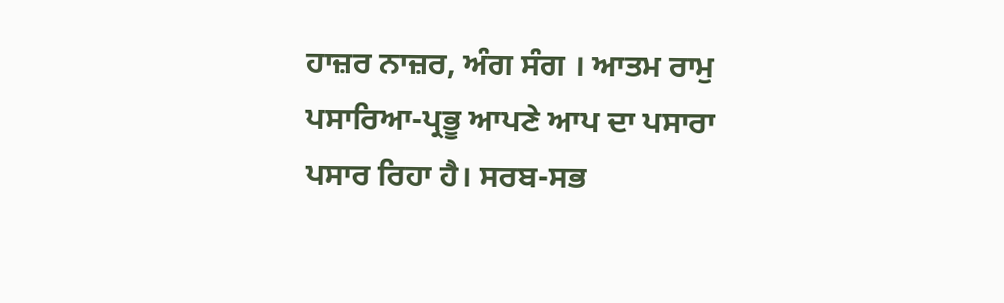ਹਾਜ਼ਰ ਨਾਜ਼ਰ, ਅੰਗ ਸੰਗ । ਆਤਮ ਰਾਮੁ ਪਸਾਰਿਆ-ਪ੍ਰਭੂ ਆਪਣੇ ਆਪ ਦਾ ਪਸਾਰਾ ਪਸਾਰ ਰਿਹਾ ਹੈ। ਸਰਬ-ਸਭ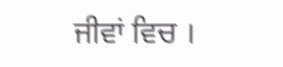ਜੀਵਾਂ ਵਿਚ ।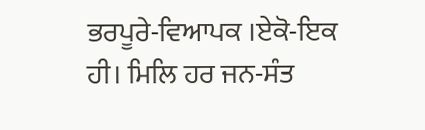ਭਰਪੂਰੇ-ਵਿਆਪਕ ।ਏਕੋ-ਇਕ ਹੀ। ਮਿਲਿ ਹਰ ਜਨ-ਸੰਤ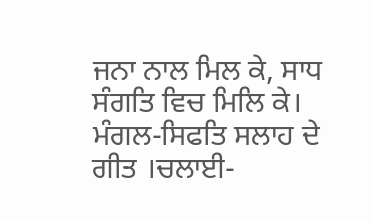ਜਨਾ ਨਾਲ ਮਿਲ ਕੇ, ਸਾਧ ਸੰਗਤਿ ਵਿਚ ਮਿਲਿ ਕੇ। ਮੰਗਲ-ਸਿਫਤਿ ਸਲਾਹ ਦੇ ਗੀਤ ।ਚਲਾਈ-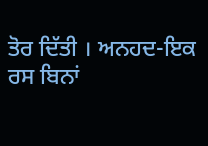ਤੋਰ ਦਿੱਤੀ । ਅਨਹਦ-ਇਕ ਰਸ ਬਿਨਾਂ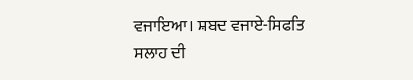ਵਜਾਇਆ। ਸ਼ਬਦ ਵਜਾਏ-ਸਿਫਤਿ ਸਲਾਹ ਦੀ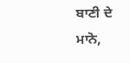ਬਾਣੀ ਦੇ ਮਾਨੋ,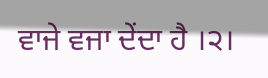ਵਾਜੇ ਵਜਾ ਦੇਂਦਾ ਹੈ ।੨।